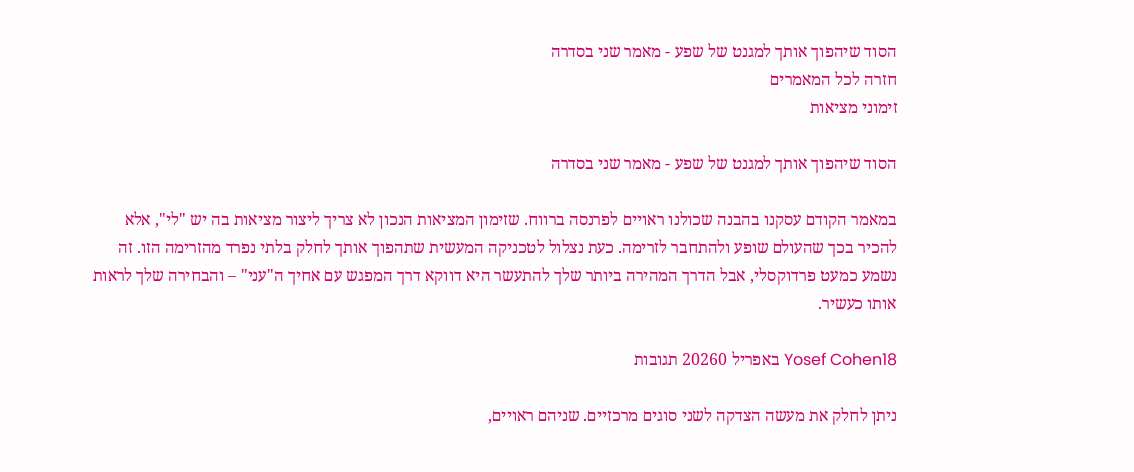הסוד שיהפוך אותך למגנט של שפע - מאמר שני בסדרה
חזרה לכל המאמרים
זימוני מציאות

הסוד שיהפוך אותך למגנט של שפע - מאמר שני בסדרה

במאמר הקודם עסקנו בהבנה שכולנו ראויים לפרנסה ברווח. שזימון המציאות הנכון לא צריך ליצור מציאות בה יש "לי", אלא להכיר בכך שהעולם שופע ולהתחבר לזרימה. כעת נצלול לטכניקה המעשית שתהפוך אותך לחלק בלתי נפרד מהזרימה הזו. זה נשמע כמעט פרדוקסלי, אבל הדרך המהירה ביותר שלך להתעשר היא דווקא דרך המפגש עם אחיך ה"עני" – והבחירה שלך לראות אותו כעשיר.

Yosef Cohen18 באפריל 20260 תגובות

ניתן לחלק את מעשה הצדקה לשני סוגים מרכזיים. שניהם ראויים,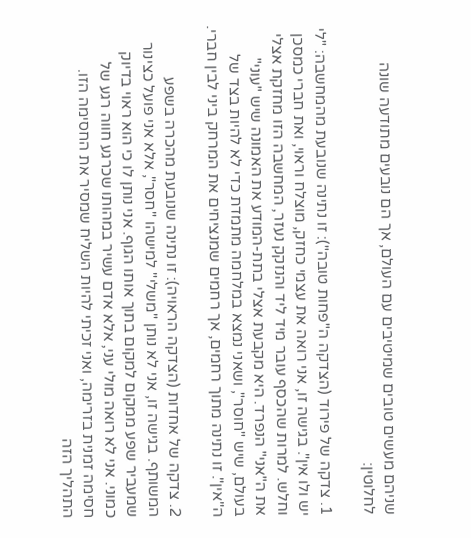שניהם מעשים טובים שמיטיבים עם העולם, אך הם נובעים מתודעה שונה לחלוטין:

1. צדקה של פירוד (הצדקה ה"פחות טובה"): זו נתינה שנובעת מהמחשבה: "לי יש ולו אין". בגישה זו, אני רואה את עצמי כחזק, מוצלח וראוי, ואת חברי כמסכן וחלש. למרות שהכסף עובר מיד ליד והנזקק נעזר, המחשבה הזו מחזקת אצלי את ה"אני" הנפרד. היא מקבעת אצלי בתת-המודע את האמונה שיש "עוני" בעולם, שיש "חוסר", ושאני נמצא במלחמה מתמדת כדי לא להיות בצד של ה"אין". זו נתינה מתוך רחמים, אך רחמים שמנציחים את המרחק ביני לבין חברי.

2. צדקה של אחדות (הצדקה הראויה): זו נתינה שנובעת מהכרה בשפע המשותף. בגישה זו, אני לא נותן "משלי" למישהו "חסר", אלא אני פועל כצינור שמעביר שפע ממקום למקום בתוך אותו הגוף. אני נותן לו כי הוא ראוי בדיוק כמוני. אני לא רואה מולי עני, אלא אדם עשיר במהותו שכרגע חווה רגע של חסימה זמנית בזרימה, ואני זכיתי להיות השליח שמסיר את החסימה הזו.
התהליך הזה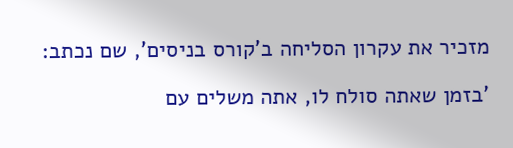מזכיר את עקרון הסליחה ב'קורס בניסים', שם נכתב:

'בזמן שאתה סולח לו, אתה משלים עם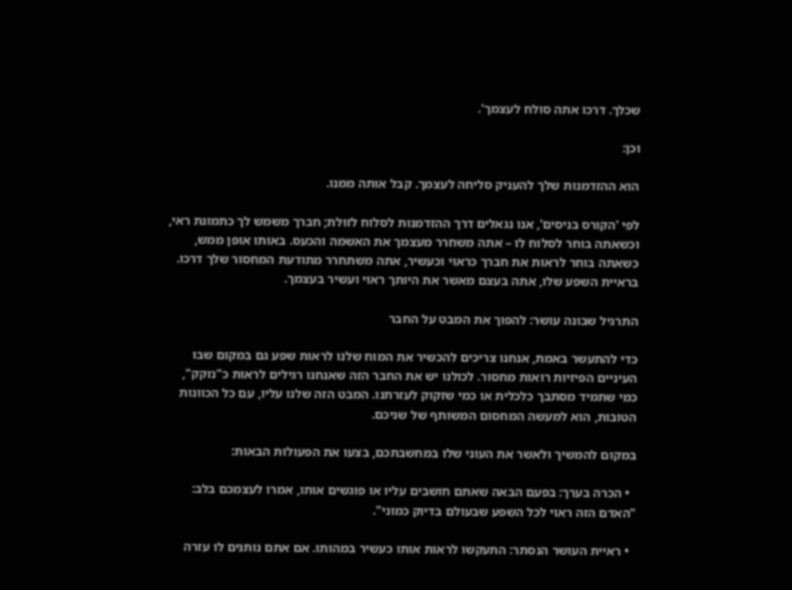שכלך. דרכו אתה סולח לעצמך'.

וכן:

הוא ההזדמנות שלך להעניק סליחה לעצמך. קבל אותה ממנו.

לפי 'הקורס בניסים', אנו נגאלים דרך ההזדמנות לסלוח לזולת; חברך משמש לך כתמונת ראי, וכשאתה בוחר לסלוח לו – אתה משחרר מעצמך את האשמה והכעס. באותו אופן ממש, כשאתה בוחר לראות את חברך כראוי וכעשיר, אתה משתחרר מתודעת המחסור שלך דרכו. בראיית השפע שלו, אתה בעצם מאשר את היותך ראוי ועשיר בעצמך.

התרגיל שבונה עושר: להפוך את המבט על החבר

כדי להתעשר באמת, אנחנו צריכים להכשיר את המוח שלנו לראות שפע גם במקום שבו העיניים הפיזיות רואות מחסור. לכולנו יש את החבר הזה שאנחנו רגילים לראות כ"נזקק", כמי שתמיד מסתבך כלכלית או כמי שזקוק לעזרתנו. המבט הזה שלנו עליו, עם כל הכוונות הטובות, הוא למעשה המחסום המשותף של שניכם.

במקום להמשיך ולאשר את העוני שלו במחשבתכם, בצעו את הפעולות הבאות:

  • הכרה בערך: בפעם הבאה שאתם חושבים עליו או פוגשים אותו, אמרו לעצמכם בלב: "האדם הזה ראוי לכל השפע שבעולם בדיוק כמוני".

  • ראיית העושר הנסתר: התעקשו לראות אותו כעשיר במהותו. אם אתם נותנים לו עזרה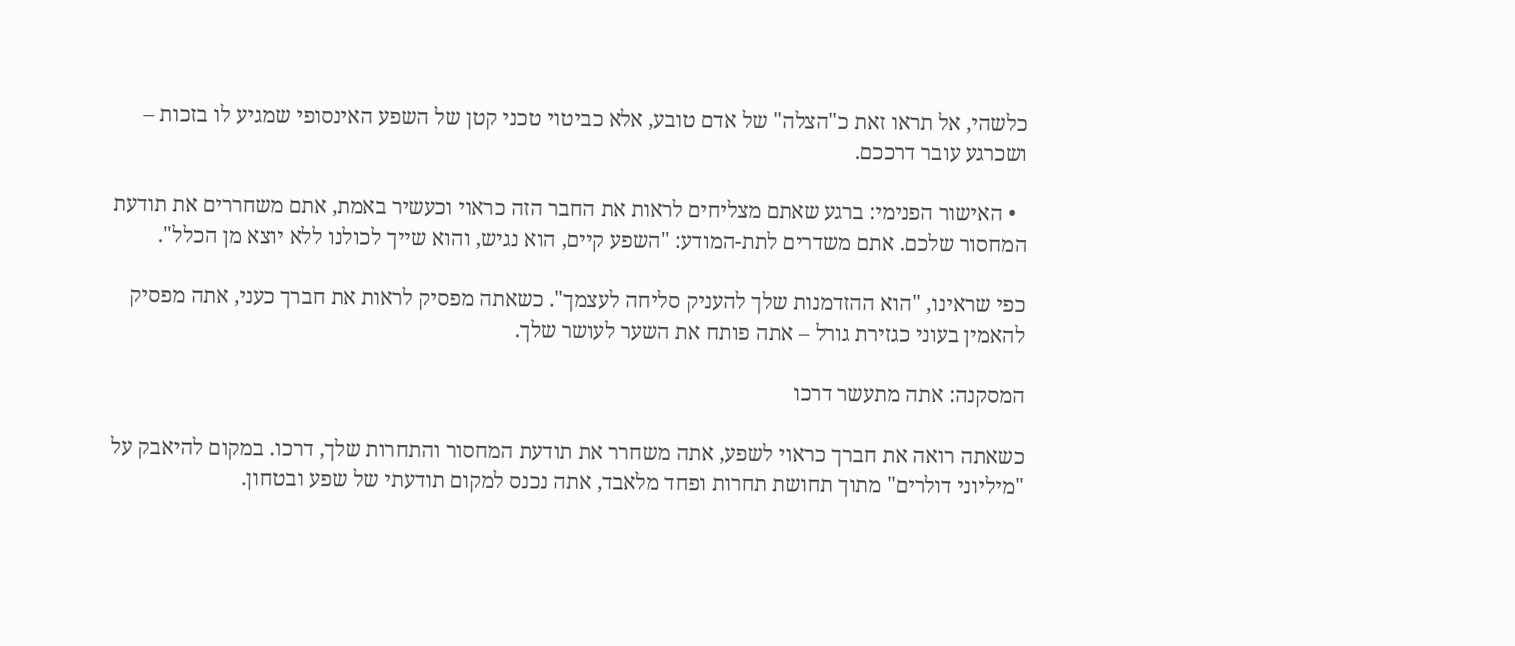כלשהי, אל תראו זאת כ"הצלה" של אדם טובע, אלא כביטוי טכני קטן של השפע האינסופי שמגיע לו בזכות – ושכרגע עובר דרככם.

  • האישור הפנימי: ברגע שאתם מצליחים לראות את החבר הזה כראוי וכעשיר באמת, אתם משחררים את תודעת המחסור שלכם. אתם משדרים לתת-המודע: "השפע קיים, הוא נגיש, והוא שייך לכולנו ללא יוצא מן הכלל".

כפי שראינו, "הוא ההזדמנות שלך להעניק סליחה לעצמך". כשאתה מפסיק לראות את חברך כעני, אתה מפסיק להאמין בעוני כגזירת גורל – אתה פותח את השער לעושר שלך.

המסקנה: אתה מתעשר דרכו

כשאתה רואה את חברך כראוי לשפע, אתה משחרר את תודעת המחסור והתחרות שלך, דרכו. במקום להיאבק על "מיליוני דולרים" מתוך תחושת תחרות ופחד מלאבד, אתה נכנס למקום תודעתי של שפע ובטחון.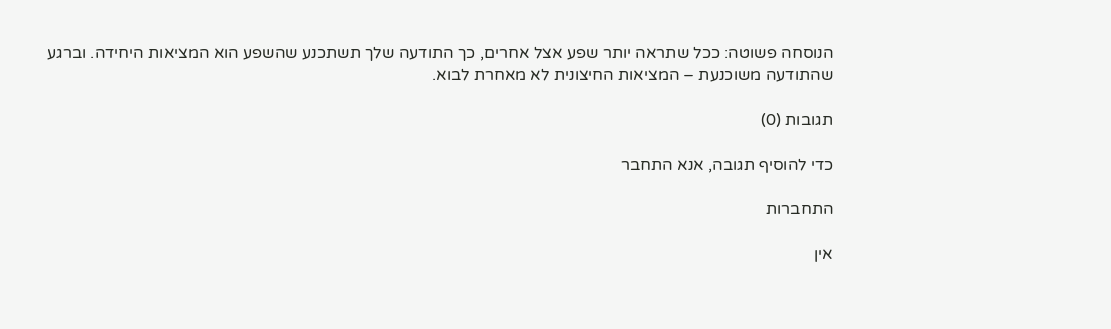הנוסחה פשוטה: ככל שתראה יותר שפע אצל אחרים, כך התודעה שלך תשתכנע שהשפע הוא המציאות היחידה. וברגע שהתודעה משוכנעת – המציאות החיצונית לא מאחרת לבוא.

תגובות (0)

כדי להוסיף תגובה, אנא התחבר

התחברות

אין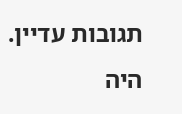תגובות עדיין. היה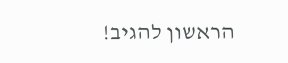הראשון להגיב!